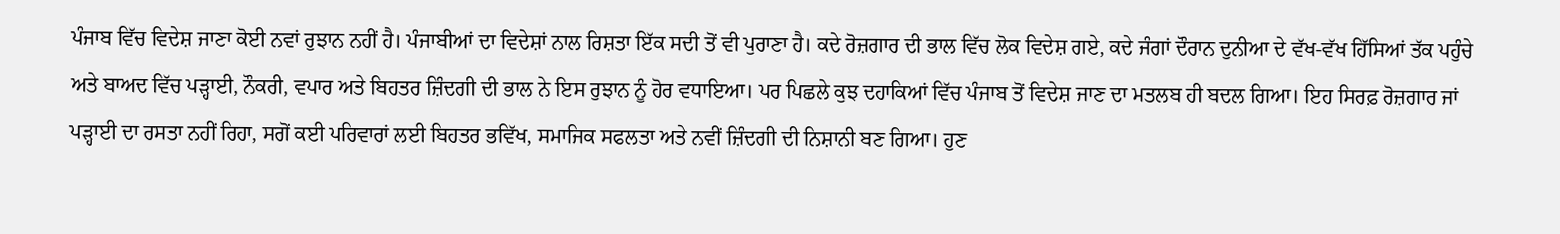ਪੰਜਾਬ ਵਿੱਚ ਵਿਦੇਸ਼ ਜਾਣਾ ਕੋਈ ਨਵਾਂ ਰੁਝਾਨ ਨਹੀਂ ਹੈ। ਪੰਜਾਬੀਆਂ ਦਾ ਵਿਦੇਸ਼ਾਂ ਨਾਲ ਰਿਸ਼ਤਾ ਇੱਕ ਸਦੀ ਤੋਂ ਵੀ ਪੁਰਾਣਾ ਹੈ। ਕਦੇ ਰੋਜ਼ਗਾਰ ਦੀ ਭਾਲ ਵਿੱਚ ਲੋਕ ਵਿਦੇਸ਼ ਗਏ, ਕਦੇ ਜੰਗਾਂ ਦੌਰਾਨ ਦੁਨੀਆ ਦੇ ਵੱਖ-ਵੱਖ ਹਿੱਸਿਆਂ ਤੱਕ ਪਹੁੰਚੇ ਅਤੇ ਬਾਅਦ ਵਿੱਚ ਪੜ੍ਹਾਈ, ਨੌਕਰੀ, ਵਪਾਰ ਅਤੇ ਬਿਹਤਰ ਜ਼ਿੰਦਗੀ ਦੀ ਭਾਲ ਨੇ ਇਸ ਰੁਝਾਨ ਨੂੰ ਹੋਰ ਵਧਾਇਆ। ਪਰ ਪਿਛਲੇ ਕੁਝ ਦਹਾਕਿਆਂ ਵਿੱਚ ਪੰਜਾਬ ਤੋਂ ਵਿਦੇਸ਼ ਜਾਣ ਦਾ ਮਤਲਬ ਹੀ ਬਦਲ ਗਿਆ। ਇਹ ਸਿਰਫ਼ ਰੋਜ਼ਗਾਰ ਜਾਂ ਪੜ੍ਹਾਈ ਦਾ ਰਸਤਾ ਨਹੀਂ ਰਿਹਾ, ਸਗੋਂ ਕਈ ਪਰਿਵਾਰਾਂ ਲਈ ਬਿਹਤਰ ਭਵਿੱਖ, ਸਮਾਜਿਕ ਸਫਲਤਾ ਅਤੇ ਨਵੀਂ ਜ਼ਿੰਦਗੀ ਦੀ ਨਿਸ਼ਾਨੀ ਬਣ ਗਿਆ। ਹੁਣ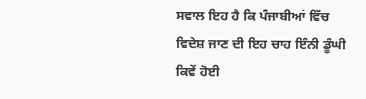ਸਵਾਲ ਇਹ ਹੈ ਕਿ ਪੰਜਾਬੀਆਂ ਵਿੱਚ ਵਿਦੇਸ਼ ਜਾਣ ਦੀ ਇਹ ਚਾਹ ਇੰਨੀ ਡੂੰਘੀ ਕਿਵੇਂ ਹੋਈ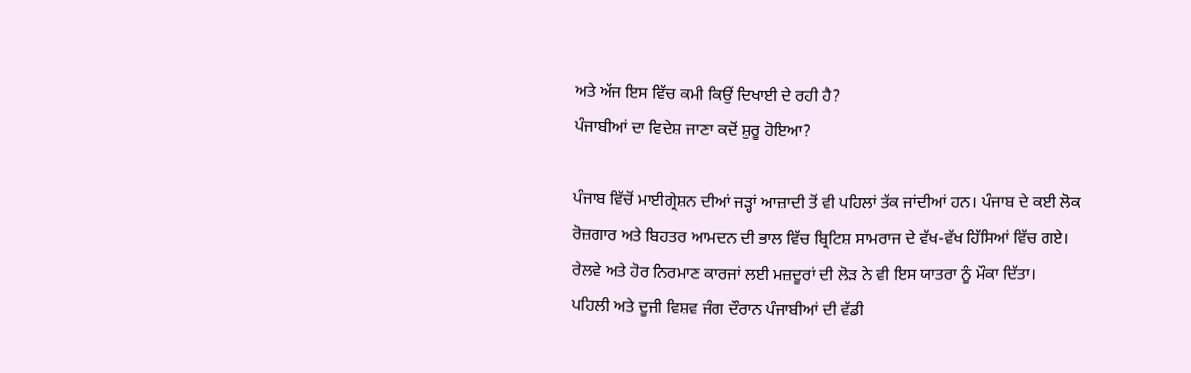ਅਤੇ ਅੱਜ ਇਸ ਵਿੱਚ ਕਮੀ ਕਿਉਂ ਦਿਖਾਈ ਦੇ ਰਹੀ ਹੈ?
ਪੰਜਾਬੀਆਂ ਦਾ ਵਿਦੇਸ਼ ਜਾਣਾ ਕਦੋਂ ਸ਼ੁਰੂ ਹੋਇਆ?

ਪੰਜਾਬ ਵਿੱਚੋਂ ਮਾਈਗ੍ਰੇਸ਼ਨ ਦੀਆਂ ਜੜ੍ਹਾਂ ਆਜ਼ਾਦੀ ਤੋਂ ਵੀ ਪਹਿਲਾਂ ਤੱਕ ਜਾਂਦੀਆਂ ਹਨ। ਪੰਜਾਬ ਦੇ ਕਈ ਲੋਕ ਰੋਜ਼ਗਾਰ ਅਤੇ ਬਿਹਤਰ ਆਮਦਨ ਦੀ ਭਾਲ ਵਿੱਚ ਬ੍ਰਿਟਿਸ਼ ਸਾਮਰਾਜ ਦੇ ਵੱਖ-ਵੱਖ ਹਿੱਸਿਆਂ ਵਿੱਚ ਗਏ। ਰੇਲਵੇ ਅਤੇ ਹੋਰ ਨਿਰਮਾਣ ਕਾਰਜਾਂ ਲਈ ਮਜ਼ਦੂਰਾਂ ਦੀ ਲੋੜ ਨੇ ਵੀ ਇਸ ਯਾਤਰਾ ਨੂੰ ਮੌਕਾ ਦਿੱਤਾ।
ਪਹਿਲੀ ਅਤੇ ਦੂਜੀ ਵਿਸ਼ਵ ਜੰਗ ਦੌਰਾਨ ਪੰਜਾਬੀਆਂ ਦੀ ਵੱਡੀ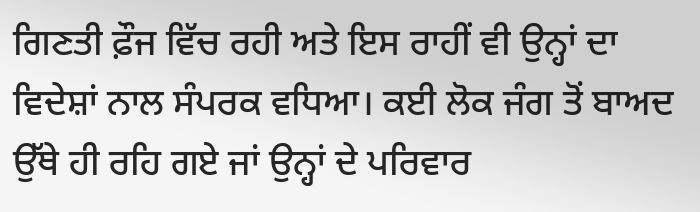ਗਿਣਤੀ ਫ਼ੌਜ ਵਿੱਚ ਰਹੀ ਅਤੇ ਇਸ ਰਾਹੀਂ ਵੀ ਉਨ੍ਹਾਂ ਦਾ ਵਿਦੇਸ਼ਾਂ ਨਾਲ ਸੰਪਰਕ ਵਧਿਆ। ਕਈ ਲੋਕ ਜੰਗ ਤੋਂ ਬਾਅਦ ਉੱਥੇ ਹੀ ਰਹਿ ਗਏ ਜਾਂ ਉਨ੍ਹਾਂ ਦੇ ਪਰਿਵਾਰ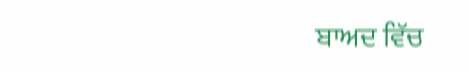ਬਾਅਦ ਵਿੱਚ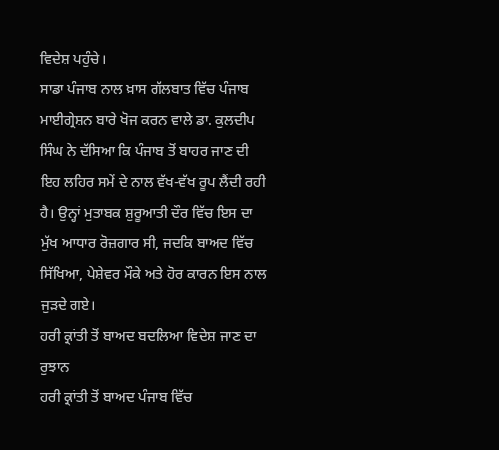ਵਿਦੇਸ਼ ਪਹੁੰਚੇ।
ਸਾਡਾ ਪੰਜਾਬ ਨਾਲ ਖ਼ਾਸ ਗੱਲਬਾਤ ਵਿੱਚ ਪੰਜਾਬ ਮਾਈਗ੍ਰੇਸ਼ਨ ਬਾਰੇ ਖੋਜ ਕਰਨ ਵਾਲੇ ਡਾ. ਕੁਲਦੀਪ ਸਿੰਘ ਨੇ ਦੱਸਿਆ ਕਿ ਪੰਜਾਬ ਤੋਂ ਬਾਹਰ ਜਾਣ ਦੀ ਇਹ ਲਹਿਰ ਸਮੇਂ ਦੇ ਨਾਲ ਵੱਖ-ਵੱਖ ਰੂਪ ਲੈਂਦੀ ਰਹੀ ਹੈ। ਉਨ੍ਹਾਂ ਮੁਤਾਬਕ ਸ਼ੁਰੂਆਤੀ ਦੌਰ ਵਿੱਚ ਇਸ ਦਾ ਮੁੱਖ ਆਧਾਰ ਰੋਜ਼ਗਾਰ ਸੀ, ਜਦਕਿ ਬਾਅਦ ਵਿੱਚ ਸਿੱਖਿਆ, ਪੇਸ਼ੇਵਰ ਮੌਕੇ ਅਤੇ ਹੋਰ ਕਾਰਨ ਇਸ ਨਾਲ ਜੁੜਦੇ ਗਏ।
ਹਰੀ ਕ੍ਰਾਂਤੀ ਤੋਂ ਬਾਅਦ ਬਦਲਿਆ ਵਿਦੇਸ਼ ਜਾਣ ਦਾ ਰੁਝਾਨ
ਹਰੀ ਕ੍ਰਾਂਤੀ ਤੋਂ ਬਾਅਦ ਪੰਜਾਬ ਵਿੱਚ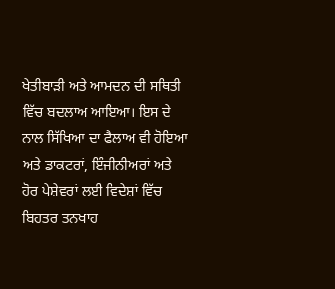ਖੇਤੀਬਾੜੀ ਅਤੇ ਆਮਦਨ ਦੀ ਸਥਿਤੀ ਵਿੱਚ ਬਦਲਾਅ ਆਇਆ। ਇਸ ਦੇ ਨਾਲ ਸਿੱਖਿਆ ਦਾ ਫੈਲਾਅ ਵੀ ਹੋਇਆ ਅਤੇ ਡਾਕਟਰਾਂ, ਇੰਜੀਨੀਅਰਾਂ ਅਤੇ ਹੋਰ ਪੇਸ਼ੇਵਰਾਂ ਲਈ ਵਿਦੇਸ਼ਾਂ ਵਿੱਚ ਬਿਹਤਰ ਤਨਖਾਹ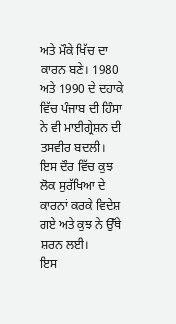ਅਤੇ ਮੌਕੇ ਖਿੱਚ ਦਾ ਕਾਰਨ ਬਣੇ। 1980 ਅਤੇ 1990 ਦੇ ਦਹਾਕੇ ਵਿੱਚ ਪੰਜਾਬ ਦੀ ਹਿੰਸਾ ਨੇ ਵੀ ਮਾਈਗ੍ਰੇਸ਼ਨ ਦੀ ਤਸਵੀਰ ਬਦਲੀ। ਇਸ ਦੌਰ ਵਿੱਚ ਕੁਝ ਲੋਕ ਸੁਰੱਖਿਆ ਦੇ ਕਾਰਨਾਂ ਕਰਕੇ ਵਿਦੇਸ਼ ਗਏ ਅਤੇ ਕੁਝ ਨੇ ਉੱਥੇ ਸ਼ਰਨ ਲਈ।
ਇਸ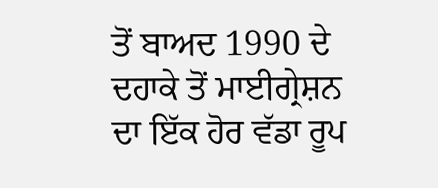ਤੋਂ ਬਾਅਦ 1990 ਦੇ ਦਹਾਕੇ ਤੋਂ ਮਾਈਗ੍ਰੇਸ਼ਨ ਦਾ ਇੱਕ ਹੋਰ ਵੱਡਾ ਰੂਪ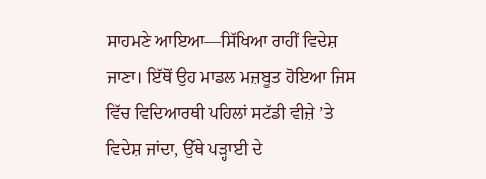ਸਾਹਮਣੇ ਆਇਆ—ਸਿੱਖਿਆ ਰਾਹੀਂ ਵਿਦੇਸ਼ ਜਾਣਾ। ਇੱਥੋਂ ਉਹ ਮਾਡਲ ਮਜ਼ਬੂਤ ਹੋਇਆ ਜਿਸ ਵਿੱਚ ਵਿਦਿਆਰਥੀ ਪਹਿਲਾਂ ਸਟੱਡੀ ਵੀਜ਼ੇ ’ਤੇ ਵਿਦੇਸ਼ ਜਾਂਦਾ, ਉੱਥੇ ਪੜ੍ਹਾਈ ਦੇ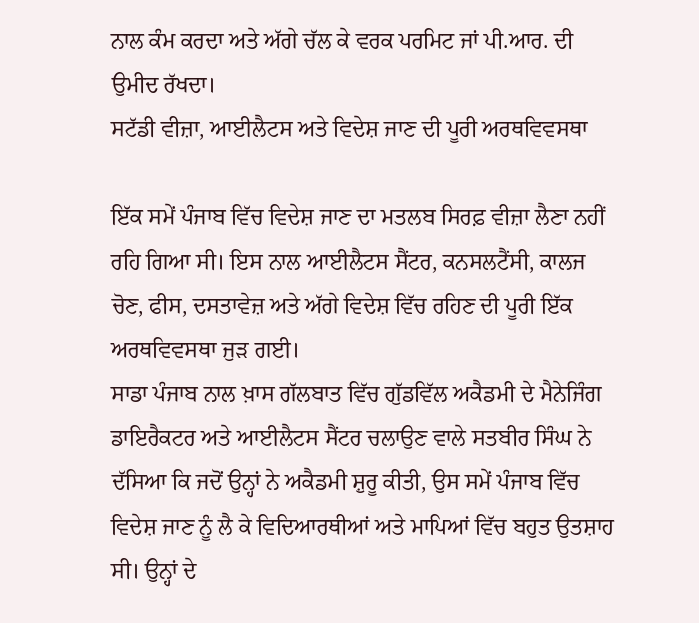ਨਾਲ ਕੰਮ ਕਰਦਾ ਅਤੇ ਅੱਗੇ ਚੱਲ ਕੇ ਵਰਕ ਪਰਮਿਟ ਜਾਂ ਪੀ.ਆਰ. ਦੀ ਉਮੀਦ ਰੱਖਦਾ।
ਸਟੱਡੀ ਵੀਜ਼ਾ, ਆਈਲੈਟਸ ਅਤੇ ਵਿਦੇਸ਼ ਜਾਣ ਦੀ ਪੂਰੀ ਅਰਥਵਿਵਸਥਾ

ਇੱਕ ਸਮੇਂ ਪੰਜਾਬ ਵਿੱਚ ਵਿਦੇਸ਼ ਜਾਣ ਦਾ ਮਤਲਬ ਸਿਰਫ਼ ਵੀਜ਼ਾ ਲੈਣਾ ਨਹੀਂ ਰਹਿ ਗਿਆ ਸੀ। ਇਸ ਨਾਲ ਆਈਲੈਟਸ ਸੈਂਟਰ, ਕਨਸਲਟੈਂਸੀ, ਕਾਲਜ ਚੋਣ, ਫੀਸ, ਦਸਤਾਵੇਜ਼ ਅਤੇ ਅੱਗੇ ਵਿਦੇਸ਼ ਵਿੱਚ ਰਹਿਣ ਦੀ ਪੂਰੀ ਇੱਕ ਅਰਥਵਿਵਸਥਾ ਜੁੜ ਗਈ।
ਸਾਡਾ ਪੰਜਾਬ ਨਾਲ ਖ਼ਾਸ ਗੱਲਬਾਤ ਵਿੱਚ ਗੁੱਡਵਿੱਲ ਅਕੈਡਮੀ ਦੇ ਮੈਨੇਜਿੰਗ ਡਾਇਰੈਕਟਰ ਅਤੇ ਆਈਲੈਟਸ ਸੈਂਟਰ ਚਲਾਉਣ ਵਾਲੇ ਸਤਬੀਰ ਸਿੰਘ ਨੇ ਦੱਸਿਆ ਕਿ ਜਦੋਂ ਉਨ੍ਹਾਂ ਨੇ ਅਕੈਡਮੀ ਸ਼ੁਰੂ ਕੀਤੀ, ਉਸ ਸਮੇਂ ਪੰਜਾਬ ਵਿੱਚ ਵਿਦੇਸ਼ ਜਾਣ ਨੂੰ ਲੈ ਕੇ ਵਿਦਿਆਰਥੀਆਂ ਅਤੇ ਮਾਪਿਆਂ ਵਿੱਚ ਬਹੁਤ ਉਤਸ਼ਾਹ ਸੀ। ਉਨ੍ਹਾਂ ਦੇ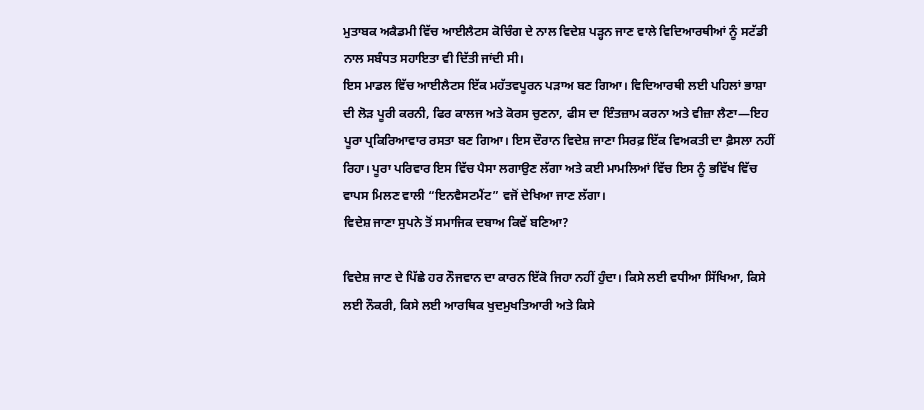ਮੁਤਾਬਕ ਅਕੈਡਮੀ ਵਿੱਚ ਆਈਲੈਟਸ ਕੋਚਿੰਗ ਦੇ ਨਾਲ ਵਿਦੇਸ਼ ਪੜ੍ਹਨ ਜਾਣ ਵਾਲੇ ਵਿਦਿਆਰਥੀਆਂ ਨੂੰ ਸਟੱਡੀ ਨਾਲ ਸਬੰਧਤ ਸਹਾਇਤਾ ਵੀ ਦਿੱਤੀ ਜਾਂਦੀ ਸੀ।
ਇਸ ਮਾਡਲ ਵਿੱਚ ਆਈਲੈਟਸ ਇੱਕ ਮਹੱਤਵਪੂਰਨ ਪੜਾਅ ਬਣ ਗਿਆ। ਵਿਦਿਆਰਥੀ ਲਈ ਪਹਿਲਾਂ ਭਾਸ਼ਾ ਦੀ ਲੋੜ ਪੂਰੀ ਕਰਨੀ, ਫਿਰ ਕਾਲਜ ਅਤੇ ਕੋਰਸ ਚੁਣਨਾ, ਫੀਸ ਦਾ ਇੰਤਜ਼ਾਮ ਕਰਨਾ ਅਤੇ ਵੀਜ਼ਾ ਲੈਣਾ—ਇਹ ਪੂਰਾ ਪ੍ਰਕਿਰਿਆਵਾਰ ਰਸਤਾ ਬਣ ਗਿਆ। ਇਸ ਦੌਰਾਨ ਵਿਦੇਸ਼ ਜਾਣਾ ਸਿਰਫ਼ ਇੱਕ ਵਿਅਕਤੀ ਦਾ ਫ਼ੈਸਲਾ ਨਹੀਂ ਰਿਹਾ। ਪੂਰਾ ਪਰਿਵਾਰ ਇਸ ਵਿੱਚ ਪੈਸਾ ਲਗਾਉਣ ਲੱਗਾ ਅਤੇ ਕਈ ਮਾਮਲਿਆਂ ਵਿੱਚ ਇਸ ਨੂੰ ਭਵਿੱਖ ਵਿੱਚ ਵਾਪਸ ਮਿਲਣ ਵਾਲੀ “ਇਨਵੈਸਟਮੈਂਟ” ਵਜੋਂ ਦੇਖਿਆ ਜਾਣ ਲੱਗਾ।
ਵਿਦੇਸ਼ ਜਾਣਾ ਸੁਪਨੇ ਤੋਂ ਸਮਾਜਿਕ ਦਬਾਅ ਕਿਵੇਂ ਬਣਿਆ?

ਵਿਦੇਸ਼ ਜਾਣ ਦੇ ਪਿੱਛੇ ਹਰ ਨੌਜਵਾਨ ਦਾ ਕਾਰਨ ਇੱਕੋ ਜਿਹਾ ਨਹੀਂ ਹੁੰਦਾ। ਕਿਸੇ ਲਈ ਵਧੀਆ ਸਿੱਖਿਆ, ਕਿਸੇ ਲਈ ਨੌਕਰੀ, ਕਿਸੇ ਲਈ ਆਰਥਿਕ ਖੁਦਮੁਖਤਿਆਰੀ ਅਤੇ ਕਿਸੇ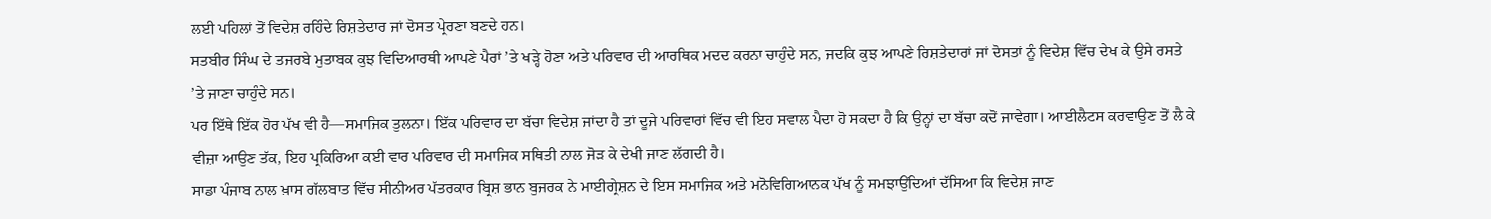ਲਈ ਪਹਿਲਾਂ ਤੋਂ ਵਿਦੇਸ਼ ਰਹਿੰਦੇ ਰਿਸ਼ਤੇਦਾਰ ਜਾਂ ਦੋਸਤ ਪ੍ਰੇਰਣਾ ਬਣਦੇ ਹਨ।
ਸਤਬੀਰ ਸਿੰਘ ਦੇ ਤਜਰਬੇ ਮੁਤਾਬਕ ਕੁਝ ਵਿਦਿਆਰਥੀ ਆਪਣੇ ਪੈਰਾਂ ’ਤੇ ਖੜ੍ਹੇ ਹੋਣਾ ਅਤੇ ਪਰਿਵਾਰ ਦੀ ਆਰਥਿਕ ਮਦਦ ਕਰਨਾ ਚਾਹੁੰਦੇ ਸਨ, ਜਦਕਿ ਕੁਝ ਆਪਣੇ ਰਿਸ਼ਤੇਦਾਰਾਂ ਜਾਂ ਦੋਸਤਾਂ ਨੂੰ ਵਿਦੇਸ਼ ਵਿੱਚ ਦੇਖ ਕੇ ਉਸੇ ਰਸਤੇ ’ਤੇ ਜਾਣਾ ਚਾਹੁੰਦੇ ਸਨ।
ਪਰ ਇੱਥੇ ਇੱਕ ਹੋਰ ਪੱਖ ਵੀ ਹੈ—ਸਮਾਜਿਕ ਤੁਲਨਾ। ਇੱਕ ਪਰਿਵਾਰ ਦਾ ਬੱਚਾ ਵਿਦੇਸ਼ ਜਾਂਦਾ ਹੈ ਤਾਂ ਦੂਜੇ ਪਰਿਵਾਰਾਂ ਵਿੱਚ ਵੀ ਇਹ ਸਵਾਲ ਪੈਦਾ ਹੋ ਸਕਦਾ ਹੈ ਕਿ ਉਨ੍ਹਾਂ ਦਾ ਬੱਚਾ ਕਦੋਂ ਜਾਵੇਗਾ। ਆਈਲੈਟਸ ਕਰਵਾਉਣ ਤੋਂ ਲੈ ਕੇ ਵੀਜ਼ਾ ਆਉਣ ਤੱਕ, ਇਹ ਪ੍ਰਕਿਰਿਆ ਕਈ ਵਾਰ ਪਰਿਵਾਰ ਦੀ ਸਮਾਜਿਕ ਸਥਿਤੀ ਨਾਲ ਜੋੜ ਕੇ ਦੇਖੀ ਜਾਣ ਲੱਗਦੀ ਹੈ।
ਸਾਡਾ ਪੰਜਾਬ ਨਾਲ ਖ਼ਾਸ ਗੱਲਬਾਤ ਵਿੱਚ ਸੀਨੀਅਰ ਪੱਤਰਕਾਰ ਬ੍ਰਿਸ਼ ਭਾਨ ਬੁਜਰਕ ਨੇ ਮਾਈਗ੍ਰੇਸ਼ਨ ਦੇ ਇਸ ਸਮਾਜਿਕ ਅਤੇ ਮਨੋਵਿਗਿਆਨਕ ਪੱਖ ਨੂੰ ਸਮਝਾਉਂਦਿਆਂ ਦੱਸਿਆ ਕਿ ਵਿਦੇਸ਼ ਜਾਣ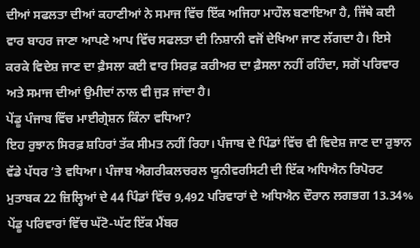ਦੀਆਂ ਸਫਲਤਾ ਦੀਆਂ ਕਹਾਣੀਆਂ ਨੇ ਸਮਾਜ ਵਿੱਚ ਇੱਕ ਅਜਿਹਾ ਮਾਹੌਲ ਬਣਾਇਆ ਹੈ, ਜਿੱਥੇ ਕਈ ਵਾਰ ਬਾਹਰ ਜਾਣਾ ਆਪਣੇ ਆਪ ਵਿੱਚ ਸਫਲਤਾ ਦੀ ਨਿਸ਼ਾਨੀ ਵਜੋਂ ਦੇਖਿਆ ਜਾਣ ਲੱਗਦਾ ਹੈ। ਇਸੇ ਕਰਕੇ ਵਿਦੇਸ਼ ਜਾਣ ਦਾ ਫ਼ੈਸਲਾ ਕਈ ਵਾਰ ਸਿਰਫ਼ ਕਰੀਅਰ ਦਾ ਫ਼ੈਸਲਾ ਨਹੀਂ ਰਹਿੰਦਾ, ਸਗੋਂ ਪਰਿਵਾਰ ਅਤੇ ਸਮਾਜ ਦੀਆਂ ਉਮੀਦਾਂ ਨਾਲ ਵੀ ਜੁੜ ਜਾਂਦਾ ਹੈ।
ਪੇਂਡੂ ਪੰਜਾਬ ਵਿੱਚ ਮਾਈਗ੍ਰੇਸ਼ਨ ਕਿੰਨਾ ਵਧਿਆ?
ਇਹ ਰੁਝਾਨ ਸਿਰਫ਼ ਸ਼ਹਿਰਾਂ ਤੱਕ ਸੀਮਤ ਨਹੀਂ ਰਿਹਾ। ਪੰਜਾਬ ਦੇ ਪਿੰਡਾਂ ਵਿੱਚ ਵੀ ਵਿਦੇਸ਼ ਜਾਣ ਦਾ ਰੁਝਾਨ ਵੱਡੇ ਪੱਧਰ ’ਤੇ ਵਧਿਆ। ਪੰਜਾਬ ਐਗਰੀਕਲਚਰਲ ਯੂਨੀਵਰਸਿਟੀ ਦੀ ਇੱਕ ਅਧਿਐਨ ਰਿਪੋਰਟ ਮੁਤਾਬਕ 22 ਜ਼ਿਲ੍ਹਿਆਂ ਦੇ 44 ਪਿੰਡਾਂ ਵਿੱਚ 9,492 ਪਰਿਵਾਰਾਂ ਦੇ ਅਧਿਐਨ ਦੌਰਾਨ ਲਗਭਗ 13.34% ਪੇਂਡੂ ਪਰਿਵਾਰਾਂ ਵਿੱਚ ਘੱਟੋ-ਘੱਟ ਇੱਕ ਮੈਂਬਰ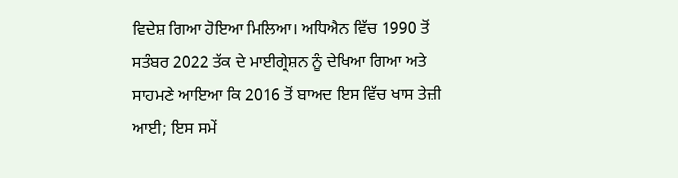ਵਿਦੇਸ਼ ਗਿਆ ਹੋਇਆ ਮਿਲਿਆ। ਅਧਿਐਨ ਵਿੱਚ 1990 ਤੋਂ ਸਤੰਬਰ 2022 ਤੱਕ ਦੇ ਮਾਈਗ੍ਰੇਸ਼ਨ ਨੂੰ ਦੇਖਿਆ ਗਿਆ ਅਤੇ ਸਾਹਮਣੇ ਆਇਆ ਕਿ 2016 ਤੋਂ ਬਾਅਦ ਇਸ ਵਿੱਚ ਖਾਸ ਤੇਜ਼ੀ ਆਈ; ਇਸ ਸਮੇਂ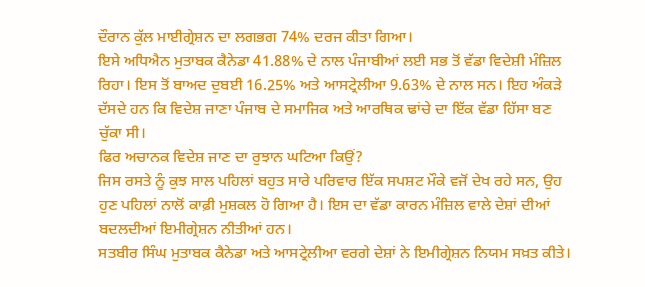ਦੌਰਾਨ ਕੁੱਲ ਮਾਈਗ੍ਰੇਸ਼ਨ ਦਾ ਲਗਭਗ 74% ਦਰਜ ਕੀਤਾ ਗਿਆ।
ਇਸੇ ਅਧਿਐਨ ਮੁਤਾਬਕ ਕੈਨੇਡਾ 41.88% ਦੇ ਨਾਲ ਪੰਜਾਬੀਆਂ ਲਈ ਸਭ ਤੋਂ ਵੱਡਾ ਵਿਦੇਸ਼ੀ ਮੰਜ਼ਿਲ ਰਿਹਾ। ਇਸ ਤੋਂ ਬਾਅਦ ਦੁਬਈ 16.25% ਅਤੇ ਆਸਟ੍ਰੇਲੀਆ 9.63% ਦੇ ਨਾਲ ਸਨ। ਇਹ ਅੰਕੜੇ ਦੱਸਦੇ ਹਨ ਕਿ ਵਿਦੇਸ਼ ਜਾਣਾ ਪੰਜਾਬ ਦੇ ਸਮਾਜਿਕ ਅਤੇ ਆਰਥਿਕ ਢਾਂਚੇ ਦਾ ਇੱਕ ਵੱਡਾ ਹਿੱਸਾ ਬਣ ਚੁੱਕਾ ਸੀ।
ਫਿਰ ਅਚਾਨਕ ਵਿਦੇਸ਼ ਜਾਣ ਦਾ ਰੁਝਾਨ ਘਟਿਆ ਕਿਉਂ?
ਜਿਸ ਰਸਤੇ ਨੂੰ ਕੁਝ ਸਾਲ ਪਹਿਲਾਂ ਬਹੁਤ ਸਾਰੇ ਪਰਿਵਾਰ ਇੱਕ ਸਪਸ਼ਟ ਮੌਕੇ ਵਜੋਂ ਦੇਖ ਰਹੇ ਸਨ, ਉਹ ਹੁਣ ਪਹਿਲਾਂ ਨਾਲੋਂ ਕਾਫ਼ੀ ਮੁਸ਼ਕਲ ਹੋ ਗਿਆ ਹੈ। ਇਸ ਦਾ ਵੱਡਾ ਕਾਰਨ ਮੰਜ਼ਿਲ ਵਾਲੇ ਦੇਸ਼ਾਂ ਦੀਆਂ ਬਦਲਦੀਆਂ ਇਮੀਗ੍ਰੇਸ਼ਨ ਨੀਤੀਆਂ ਹਨ।
ਸਤਬੀਰ ਸਿੰਘ ਮੁਤਾਬਕ ਕੈਨੇਡਾ ਅਤੇ ਆਸਟ੍ਰੇਲੀਆ ਵਰਗੇ ਦੇਸ਼ਾਂ ਨੇ ਇਮੀਗ੍ਰੇਸ਼ਨ ਨਿਯਮ ਸਖ਼ਤ ਕੀਤੇ।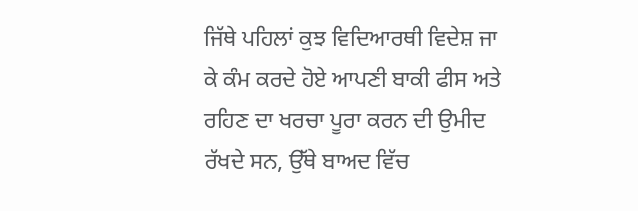ਜਿੱਥੇ ਪਹਿਲਾਂ ਕੁਝ ਵਿਦਿਆਰਥੀ ਵਿਦੇਸ਼ ਜਾ ਕੇ ਕੰਮ ਕਰਦੇ ਹੋਏ ਆਪਣੀ ਬਾਕੀ ਫੀਸ ਅਤੇ ਰਹਿਣ ਦਾ ਖਰਚਾ ਪੂਰਾ ਕਰਨ ਦੀ ਉਮੀਦ ਰੱਖਦੇ ਸਨ, ਉੱਥੇ ਬਾਅਦ ਵਿੱਚ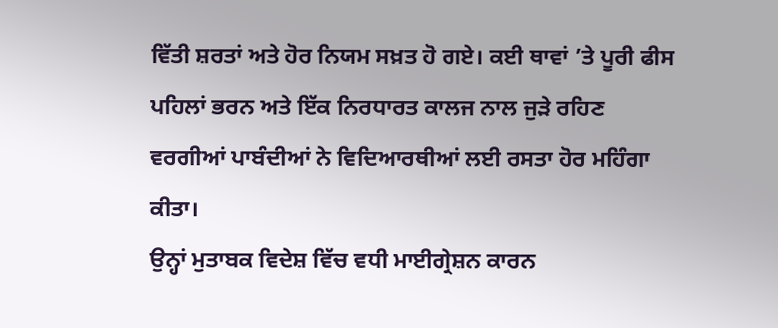ਵਿੱਤੀ ਸ਼ਰਤਾਂ ਅਤੇ ਹੋਰ ਨਿਯਮ ਸਖ਼ਤ ਹੋ ਗਏ। ਕਈ ਥਾਵਾਂ ’ਤੇ ਪੂਰੀ ਫੀਸ ਪਹਿਲਾਂ ਭਰਨ ਅਤੇ ਇੱਕ ਨਿਰਧਾਰਤ ਕਾਲਜ ਨਾਲ ਜੁੜੇ ਰਹਿਣ ਵਰਗੀਆਂ ਪਾਬੰਦੀਆਂ ਨੇ ਵਿਦਿਆਰਥੀਆਂ ਲਈ ਰਸਤਾ ਹੋਰ ਮਹਿੰਗਾ ਕੀਤਾ।
ਉਨ੍ਹਾਂ ਮੁਤਾਬਕ ਵਿਦੇਸ਼ ਵਿੱਚ ਵਧੀ ਮਾਈਗ੍ਰੇਸ਼ਨ ਕਾਰਨ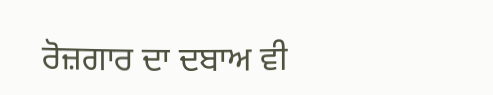ਰੋਜ਼ਗਾਰ ਦਾ ਦਬਾਅ ਵੀ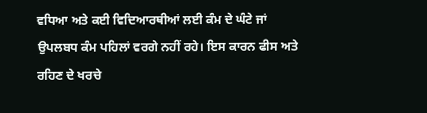ਵਧਿਆ ਅਤੇ ਕਈ ਵਿਦਿਆਰਥੀਆਂ ਲਈ ਕੰਮ ਦੇ ਘੰਟੇ ਜਾਂ ਉਪਲਬਧ ਕੰਮ ਪਹਿਲਾਂ ਵਰਗੇ ਨਹੀਂ ਰਹੇ। ਇਸ ਕਾਰਨ ਫੀਸ ਅਤੇ ਰਹਿਣ ਦੇ ਖਰਚੇ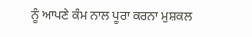ਨੂੰ ਆਪਣੇ ਕੰਮ ਨਾਲ ਪੂਰਾ ਕਰਨਾ ਮੁਸ਼ਕਲ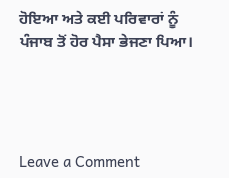ਹੋਇਆ ਅਤੇ ਕਈ ਪਰਿਵਾਰਾਂ ਨੂੰ ਪੰਜਾਬ ਤੋਂ ਹੋਰ ਪੈਸਾ ਭੇਜਣਾ ਪਿਆ।




Leave a Comment